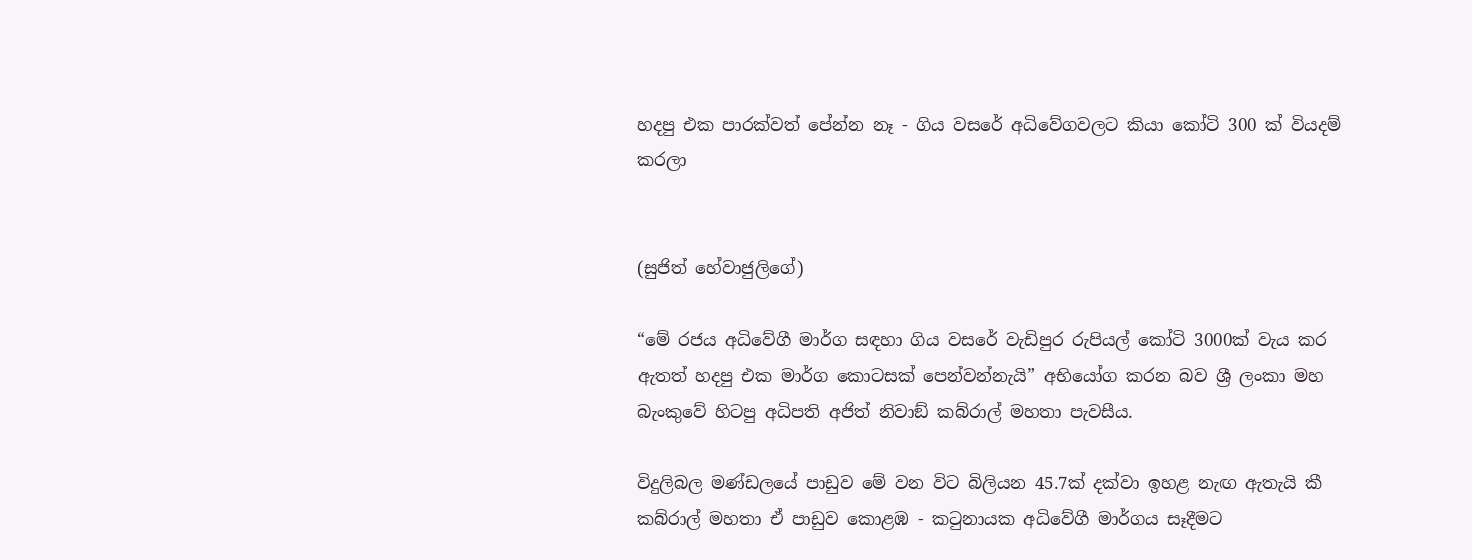හදපු එක පාරක්වත් පේන්න නෑ - ගිය වසරේ අධිවේගවලට කියා කෝටි 300 ක් වියදම් කරලා


(සුජිත් හේවාජුලිගේ)

“මේ රජය අධිවේගී මාර්ග සඳහා ගිය වසරේ වැඩිපුර රුපියල් කෝටි 3000ක් වැය කර ඇතත් හදපු එක මාර්ග කොටසක් පෙන්වන්නැයි” අභියෝග කරන බව ශ්‍රී ලංකා මහ බැංකුවේ හිටපු අධිපති අජිත් නිවාඞ් කබ්රාල් මහතා පැවසීය.

විදුලිබල මණ්ඩලයේ පාඩුව මේ වන විට බිලියන 45.7ක් දක්වා ඉහළ නැඟ ඇතැයි කී කබ්රාල් මහතා ඒ පාඩුව කොළඹ - කටුනායක අධිවේගී මාර්ගය සෑදීමට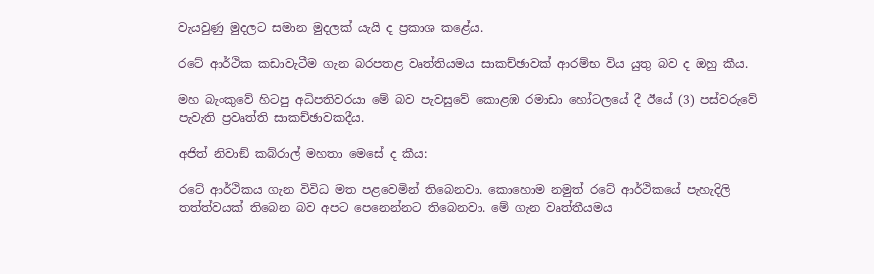වැයවුණු මුදලට සමාන මුදලක් යැයි ද ප්‍රකාශ කළේය.

රටේ ආර්ථික කඩාවැටීම ගැන බරපතළ වෘත්තියමය සාකච්ඡාවක් ආරම්භ විය යුතු බව ද ඔහු කීය.

මහ බැංකුවේ හිටපු අධිපතිවරයා මේ බව පැවසුවේ කොළඹ රමාඩා හෝටලයේ දී ඊයේ (3) පස්වරුවේ පැවැති ප්‍රවෘත්ති සාකච්ඡාවකදීය.

අජිත් නිවාඞ් කබ්රාල් මහතා මෙසේ ද කීය:

රටේ ආර්ථිකය ගැන විවිධ මත පළවෙමින් තිබෙනවා. කොහොම නමුත් රටේ ආර්ථිකයේ පැහැදිලි තත්ත්වයක් තිබෙන බව අපට පෙනෙන්නට තිබෙනවා. මේ ගැන වෘත්තීයමය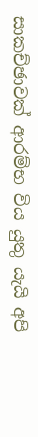සාකච්ඡාවක් ආරම්භ විය යුතු යැයි අපි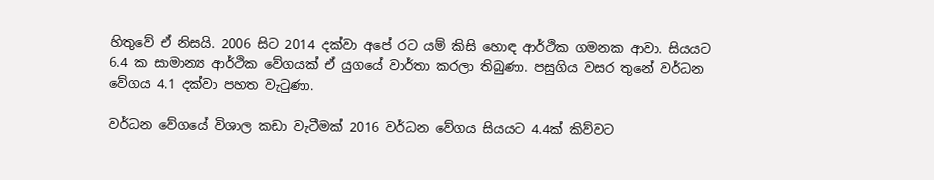හිතුවේ ඒ නිසයි. 2006 සිට 2014 දක්වා අපේ රට යම් කිසි හොඳ ආර්ථික ගමනක ආවා. සියයට 6.4 ක සාමාන්‍ය ආර්ථික වේගයක් ඒ යුගයේ වාර්තා කරලා තිබුණා. පසුගිය වසර තුනේ වර්ධන වේගය 4.1 දක්වා පහත වැටුණා.

වර්ධන වේගයේ විශාල කඩා වැටීමක් 2016 වර්ධන වේගය සියයට 4.4ක් කිව්වට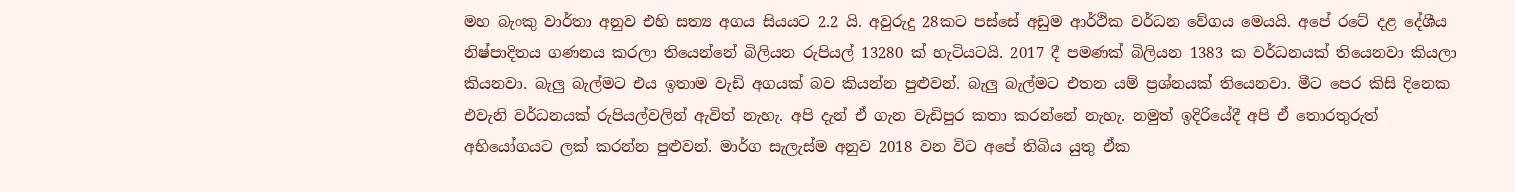මහ බැංකු වාර්තා අනුව එහි සත්‍ය අගය සියයට 2.2 යි. අවුරුදු 28කට පස්සේ අඩුම ආර්ථික වර්ධන වේගය මෙයයි. අපේ රටේ දළ දේශීය නිෂ්පාදිතය ගණනය කරලා තියෙන්නේ බිලියන රුපියල් 13280 ක් හැටියටයි. 2017 දී පමණක් බිලියන 1383 ක වර්ධනයක් තියෙනවා කියලා කියනවා. බැලු බැල්මට එය ඉතාම වැඩි අගයක් බව කියන්න පුළුවන්. බැලු බැල්මට එතන යම් ප්‍රශ්නයක් තියෙනවා. මීට පෙර කිසි දිනෙක එවැනි වර්ධනයක් රුපියල්වලින් ඇවිත් නැහැ. අපි දැන් ඒ ගැන වැඩිපුර කතා කරන්නේ නැහැ. නමුත් ඉදිරියේදී අපි ඒ තොරතුරුත් අභියෝගයට ලක් කරන්න පුළුවන්. මාර්ග සැලැස්ම අනුව 2018 වන විට අපේ තිබිය යුතු ඒක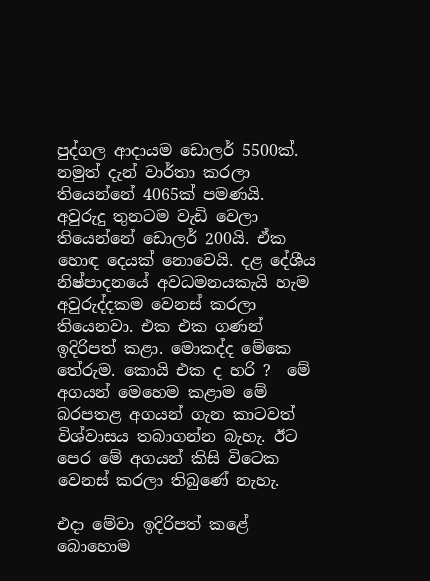පුද්ගල ආදායම ඩොලර් 5500ක්. නමුත් දැන් වාර්තා කරලා තියෙන්නේ 4065ක් පමණයි. අවුරුදු තුනටම වැඩි වෙලා තියෙන්නේ ඩොලර් 200යි. ඒක හොඳ දෙයක් නොවෙයි. දළ දේශීය නිෂ්පාදනයේ අවධමනයකැයි හැම අවුරුද්දකම වෙනස් කරලා තියෙනවා. එක එක ගණන් ඉදිරිපත් කළා. මොකද්ද මේකෙ තේරුම. කොයි එක ද හරි ?  මේ අගයන් මෙහෙම කළාම මේ බරපතළ අගයන් ගැන කාටවත් විශ්වාසය තබාගන්න බැහැ. ඊට පෙර මේ අගයන් කිසි විටෙක වෙනස් කරලා තිබුණේ නැහැ.

එදා මේවා ඉදිරිපත් කළේ බොහොම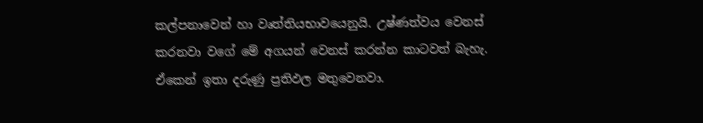කල්පනාවෙන් හා වෘත්තියභාවයෙනුයි. උෂ්ණත්වය වෙනස් කරනවා වගේ මේ අගයන් වෙනස් කරන්න කාටවත් බැහැ. ඒකෙන් ඉතා දරුණු ප්‍රතිඵල මතුවෙනවා.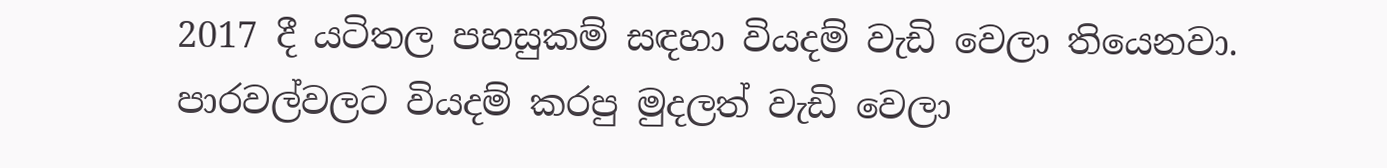2017 දී යටිතල පහසුකම් සඳහා වියදම් වැඩි වෙලා තියෙනවා. පාරවල්වලට වියදම් කරපු මුදලත් වැඩි වෙලා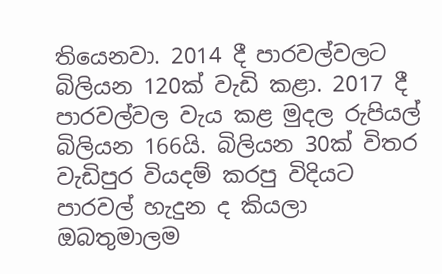තියෙනවා. 2014 දී පාරවල්වලට බිලියන 120ක් වැඩි කළා. 2017 දී පාරවල්වල වැය කළ මුදල රුපියල් බිලියන 166යි. බිලියන 30ක් විතර වැඩිපුර වියදම් කරපු විදියට පාරවල් හැදුන ද කියලා ඔබතුමාලම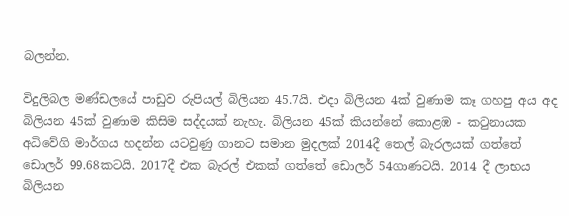බලන්න.

විදුලිබල මණ්ඩලයේ පාඩුව රුපියල් බිලියන 45.7යි. එදා බිලියන 4ක් වුණාම කෑ ගහපු අය අද බිලියන 45ක් වුණාම කිසිම සද්දයක් නැහැ. බිලියන 45ක් කියන්නේ කොළඹ - කටුනායක අධිවේගි මාර්ගය හදන්න යටවුණු ගානට සමාන මුදලක් 2014දී තෙල් බැරලයක් ගත්තේ ඩොලර් 99.68කටයි. 2017දී එක බැරල් එකක් ගත්තේ ඩොලර් 54ගාණටයි. 2014 දී ලාභය බිලියන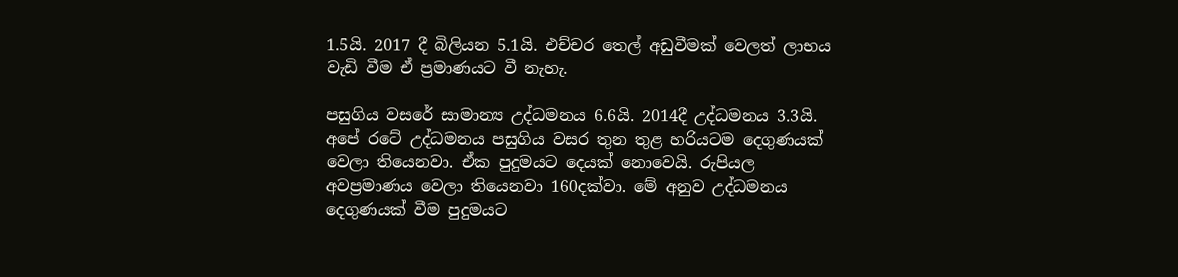1.5යි. 2017 දී බිලියන 5.1යි. එච්චර තෙල් අඩුවීමක් වෙලත් ලාභය වැඩි වීම ඒ ප්‍රමාණයට වී නැහැ.

පසුගිය වසරේ සාමාන්‍ය උද්ධමනය 6.6යි. 2014දී උද්ධමනය 3.3යි. අපේ රටේ උද්ධමනය පසුගිය වසර තුන තුළ හරියටම දෙගුණයක් වෙලා තියෙනවා. ඒක පුදුමයට දෙයක් නොවෙයි. රුපියල අවප්‍රමාණය වෙලා තියෙනවා 160දක්වා. මේ අනුව උද්ධමනය දෙගුණයක් වීම පුදුමයට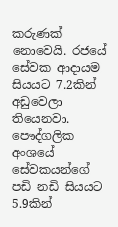කරුණක් නොවෙයි. රජයේ සේවක ආදායම සියයට 7.2කින් අඩුවෙලා තියෙනවා. පෞද්ගලික අංශයේ සේවකයන්ගේ පඩි නඩි සියයට 5.9කින්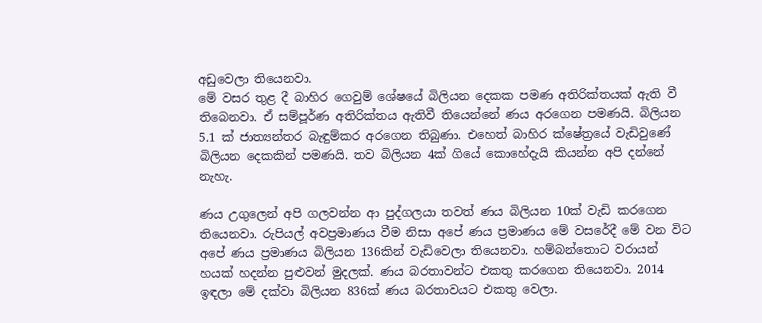අඩුවෙලා තියෙනවා.
මේ වසර තුළ දී බාහිර ගෙවුම් ශේෂයේ බිලියන දෙකක පමණ අතිරික්තයක් ඇති වී තිබෙනවා. ඒ සම්පූර්ණ අතිරික්තය ඇතිවී තියෙන්නේ ණය අරගෙන පමණයි. බිලියන 5.1 ක් ජාත්‍යන්තර බැඳුම්කර අරගෙන තිබුණා. එහෙත් බාහිර ක්ෂේත්‍රයේ වැඩිවුණේ බිලියන දෙකකින් පමණයි. තව බිලියන 4ක් ගියේ කොහේදැයි කියන්න අපි දන්නේ නැහැ.

ණය උගුලෙන් අපි ගලවන්න ආ පුද්ගලයා තවත් ණය බිලියන 10ක් වැඩි කරගෙන තියෙනවා. රුපියල් අවප්‍රමාණය වීම නිසා අපේ ණය ප්‍රමාණය මේ වසරේදී මේ වන විට අපේ ණය ප්‍රමාණය බිලියන 136කින් වැඩිවෙලා තියෙනවා. හම්බන්තොට වරායන් හයක් හදන්න පුළුවන් මුදලක්. ණය බරතාවන්ට එකතු කරගෙන තියෙනවා. 2014 ඉඳලා මේ දක්වා බිලියන 836ක් ණය බරතාවයට එකතු වෙලා.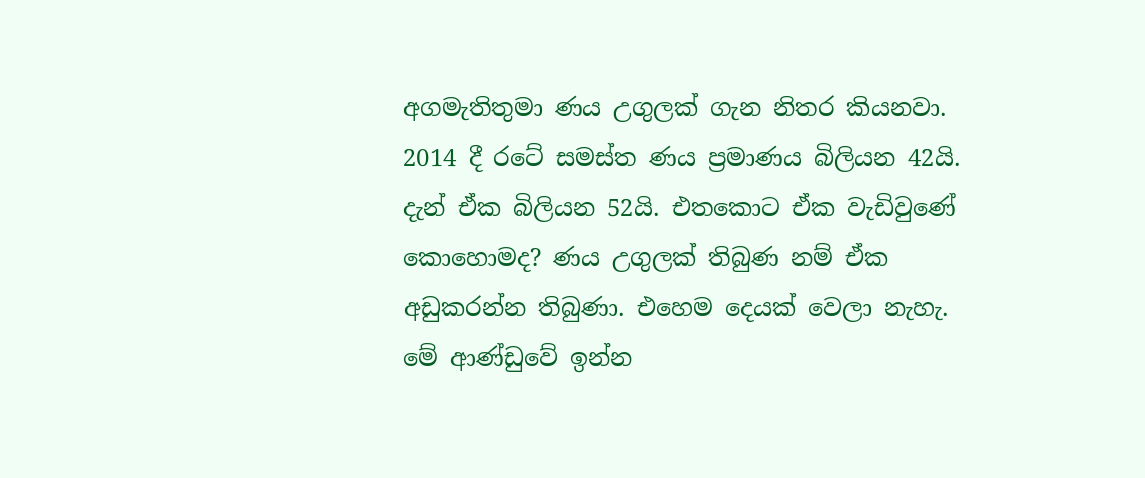අගමැතිතුමා ණය උගුලක් ගැන නිතර කියනවා. 2014 දී රටේ සමස්ත ණය ප්‍රමාණය බිලියන 42යි. දැන් ඒක බිලියන 52යි. එතකොට ඒක වැඩිවුණේ කොහොමද? ණය උගුලක් තිබුණ නම් ඒක අඩුකරන්න තිබුණා. එහෙම දෙයක් වෙලා නැහැ. මේ ආණ්ඩුවේ ඉන්න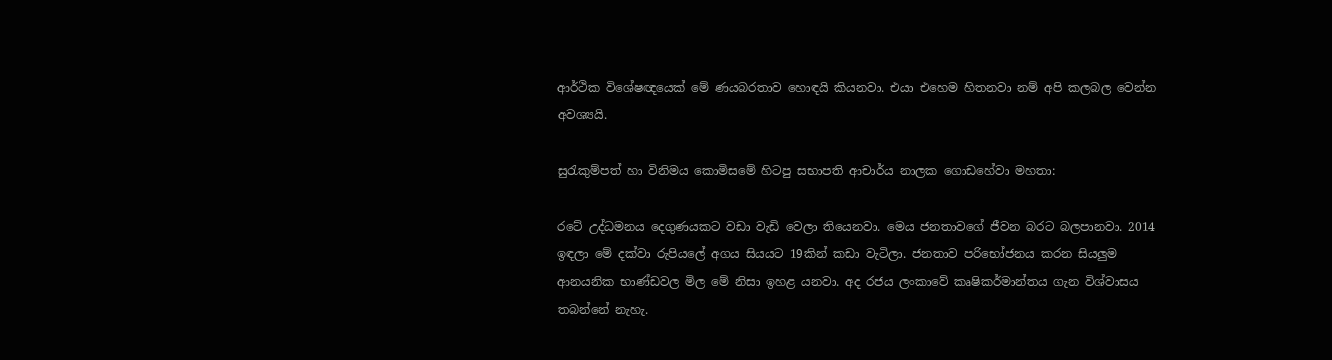ආර්ථික විශේෂඥයෙක් මේ ණයබරතාව හොඳයි කියනවා. එයා එහෙම හිතනවා නම් අපි කලබල වෙන්න අවශ්‍යයි.

සුරැකුම්පත් හා විනිමය කොමිසමේ හිටපු සභාපති ආචාර්ය නාලක ගොඩහේවා මහතා:

රටේ උද්ධමනය දෙගුණයකට වඩා වැඩි වෙලා තියෙනවා. මෙය ජනතාවගේ ජීවන බරට බලපානවා. 2014 ඉඳලා මේ දක්වා රුපියලේ අගය සියයට 19කින් කඩා වැටිලා. ජනතාව පරිභෝජනය කරන සියලුම ආනයනික භාණ්ඩවල මිල මේ නිසා ඉහළ යනවා. අද රජය ලංකාවේ කෘෂිකර්මාන්තය ගැන විශ්වාසය තබන්නේ නැහැ.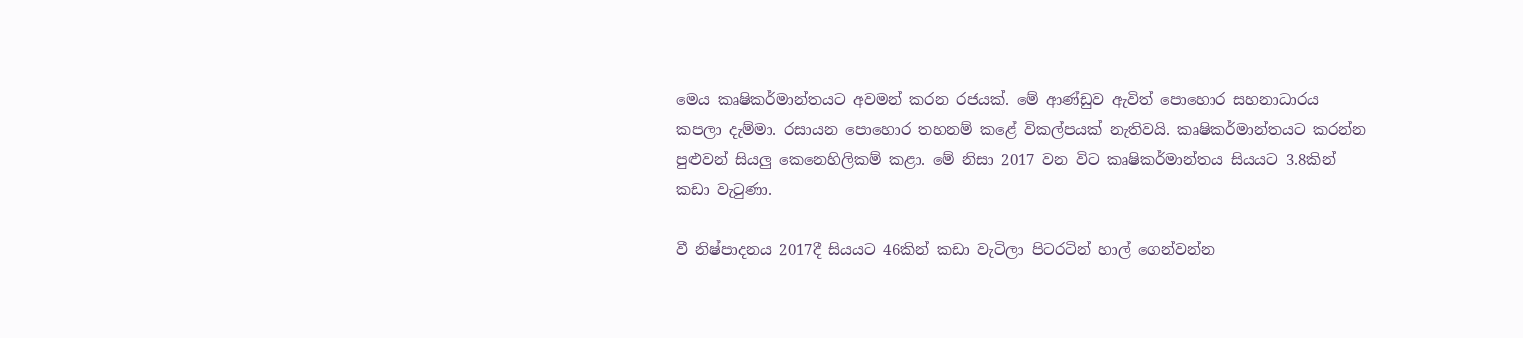මෙය කෘෂිකර්මාන්තයට අවමන් කරන රජයක්. මේ ආණ්ඩුව ඇවිත් පොහොර සහනාධාරය කපලා දැම්මා. රසායන පොහොර තහනම් කළේ විකල්පයක් නැතිවයි. කෘෂිකර්මාන්තයට කරන්න පුළුවන් සියලු කෙනෙහිලිකම් කළා. මේ නිසා 2017 වන විට කෘෂිකර්මාන්තය සියයට 3.8කින් කඩා වැටුණා.

වී නිෂ්පාදනය 2017දී සියයට 46කින් කඩා වැටිලා පිටරටින් හාල් ගෙන්වන්න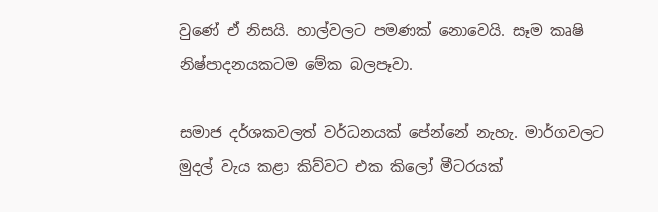වුණේ ඒ නිසයි. හාල්වලට පමණක් නොවෙයි. සෑම කෘෂි නිෂ්පාදනයකටම මේක බලපෑවා.

සමාජ දර්ශකවලත් වර්ධනයක් පේන්නේ නැහැ. මාර්ගවලට මුදල් වැය කළා කිව්වට එක කිලෝ මීටරයක්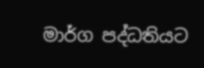මාර්ග පද්ධතියට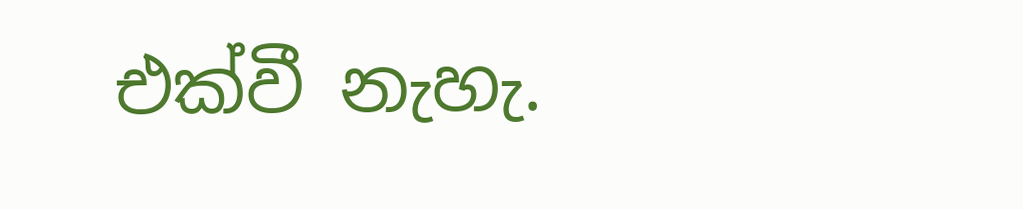එක්වී නැහැ.